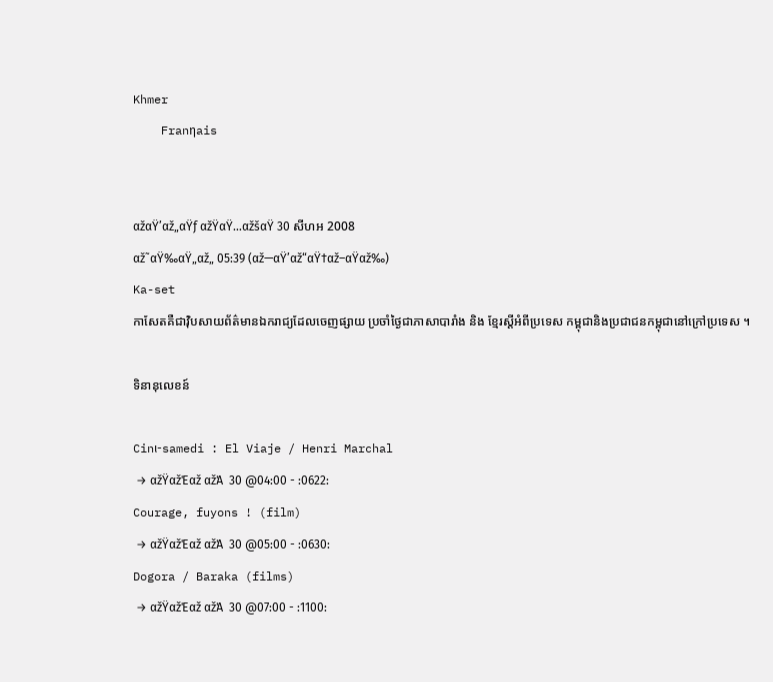Khmer
    Franηais


αžαŸ’αž„αŸƒ αžŸαŸ…αžšαŸ 30 សីហអ 2008
αž˜αŸ‰αŸ„αž„ 05:39 (αž—αŸ’αž“αŸ†αž–αŸαž‰)
Ka-set
កាសែតគឺជាវ៉ិបសាយព័ត៌មានឯករាជ្យដែលចេញផ្សាយ ប្រចាំថ្ងៃជាភាសាបារាំង និង ខ្មែរស្តីអំពីប្រទេស កម្ពុជានិងប្រជាជនកម្ពុជានៅក្រៅប្រទេស ។

ទិនានុលេខន៍

Cinι-samedi : El Viaje / Henri Marchal
 → αžŸαžΈαž αžΆ  30 @04:00 - :0622:
Courage, fuyons ! (film)
 → αžŸαžΈαž αžΆ  30 @05:00 - :0630:
Dogora / Baraka (films)
 → αžŸαžΈαž αžΆ  30 @07:00 - :1100: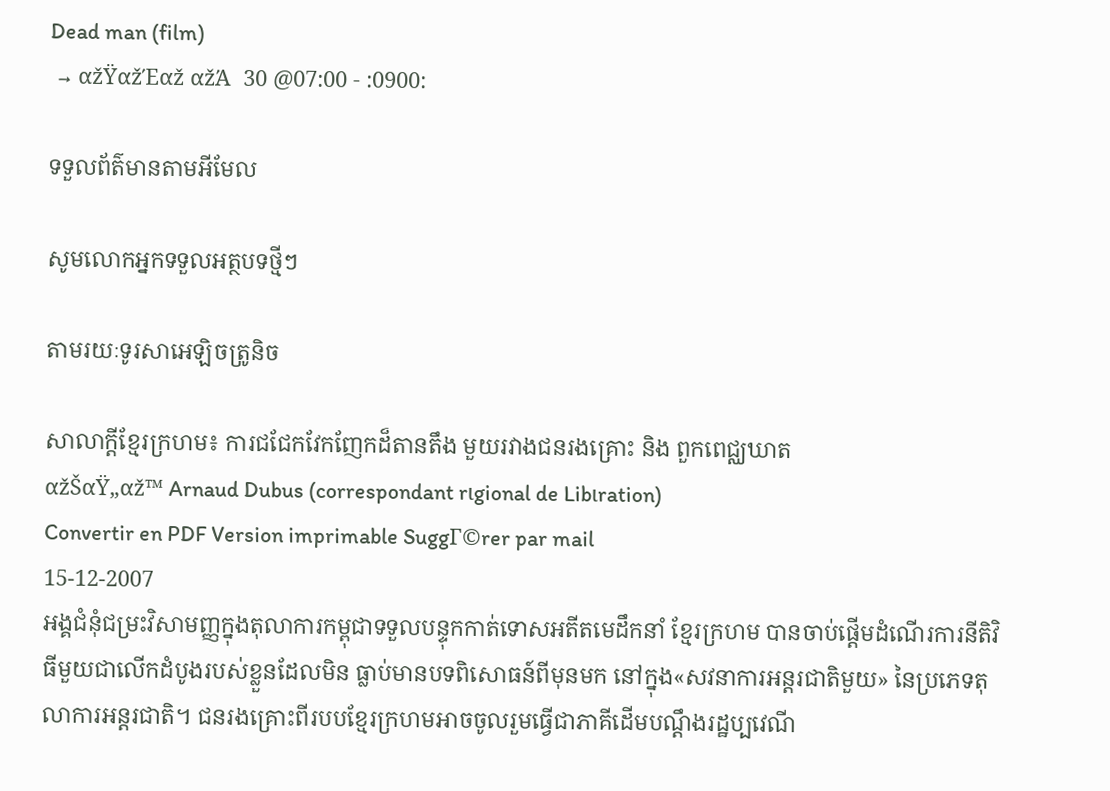Dead man (film)
 → αžŸαžΈαž αžΆ  30 @07:00 - :0900:

ទទួលព័ត៌មានតាមអីមែល

សូមលោកអ្នកទទួលអត្ថបទថ្មីៗ

តាមរយៈទូរសាអេឡិចត្រូនិច

សាលាក្តីខ្មែរក្រហម៖ ការជជែកវែកញែកដ៏តានតឹង មួយរវាងជនរងគ្រោះ និង ពួកពេជ្ឈឃាត
αžŠαŸ„αž™ Arnaud Dubus (correspondant rιgional de Libιration)
Convertir en PDF Version imprimable SuggΓ©rer par mail
15-12-2007
អង្គជំនុំជម្រះវិសាមញ្ញក្នុងតុលាការកម្ពុជាទទួលបន្ទុកកាត់ទោសអតីតមេដឹកនាំ ខ្មែរក្រហម បានចាប់ផ្តើមដំណើរការនីតិវិធីមួយជាលើកដំបូងរបស់ខ្លួនដែលមិន ធ្លាប់មានបទពិសោធន៍ពីមុនមក នៅក្នុង«សវនាការអន្តរជាតិមួយ» នៃប្រភេទតុលាការអន្តរជាតិ។ ជនរងគ្រោះពីរបបខ្មែរក្រហមអាចចូលរួមធ្វើជាភាគីដើមបណ្តឹងរដ្ឋប្បវេណី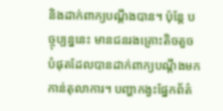និងដាក់ពាក្យបណ្តឹងបាន។ ប៉ុន្តែ បច្ចុប្បន្ននេះ មានជនរងគ្រោះតិចតួចបំផុតដែលបានដាក់ពាក្យបណ្តឹងមកកាន់តុលាការ។ បញ្ហាកង្វះផ្នែកព័ត៌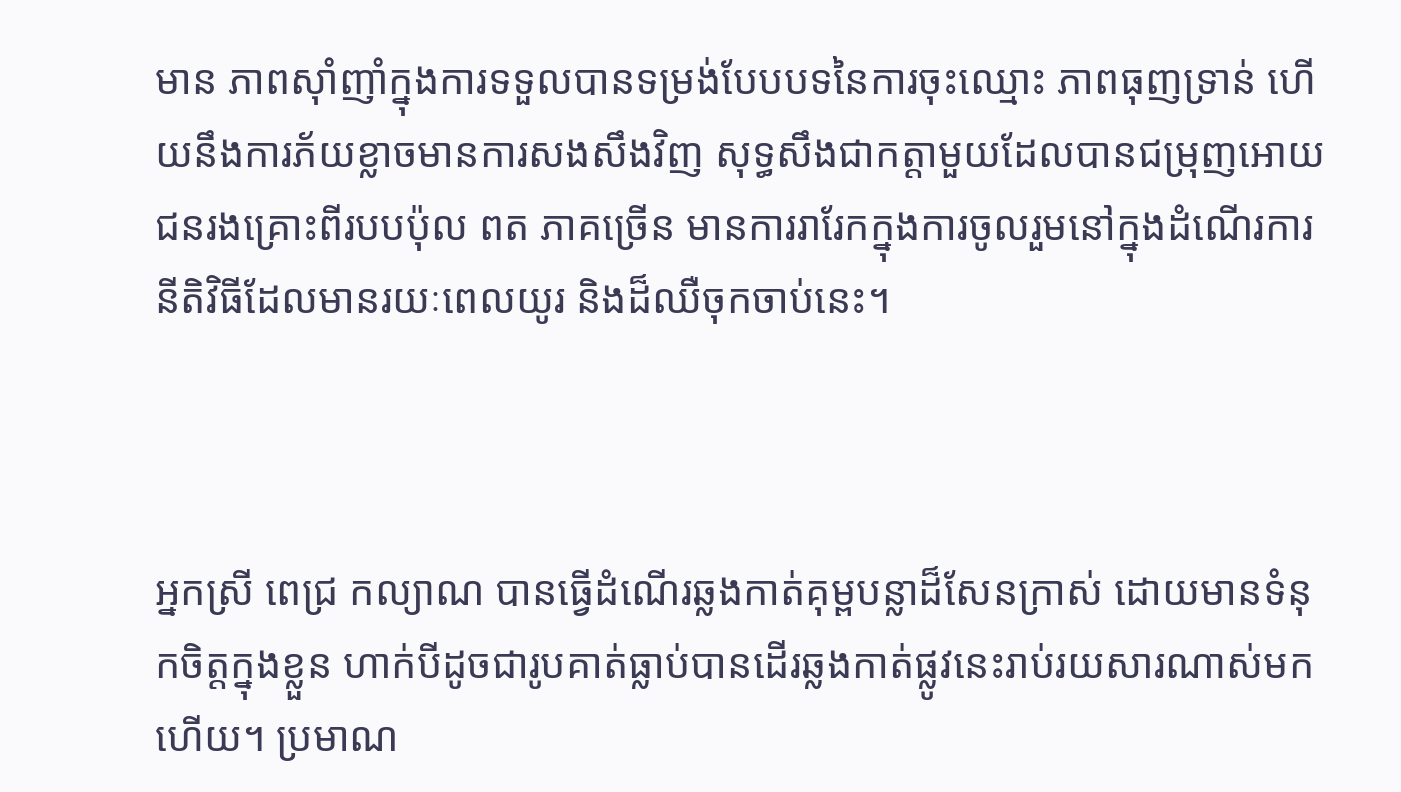មាន ភាពស៊ាំញាំក្នុងការទទួលបានទម្រង់បែបបទនៃការចុះឈ្មោះ ភាពធុញទ្រាន់ ហើយនឹងការភ័យខ្លាចមានការសងសឹងវិញ សុទ្ធសឹងជាកត្តាមួយដែលបានជម្រុញអោយជនរងគ្រោះពីរបបប៉ុល ពត ភាគច្រើន មានការរារែកក្នុងការចូលរួមនៅក្នុងដំណើរការនីតិវិធីដែលមានរយៈពេលយូរ និងដ៏ឈឺចុកចាប់នេះ។



អ្នកស្រី ពេជ្រ កល្យាណ បានធ្វើដំណើរឆ្លងកាត់គុម្ពបន្លាដ៏សែនក្រាស់ ដោយមានទំនុកចិត្តក្នុងខ្លួន ហាក់បីដូចជារូបគាត់ធ្លាប់បានដើរឆ្លងកាត់ផ្លូវនេះរាប់រយសារណាស់មកហើយ។ ប្រមាណ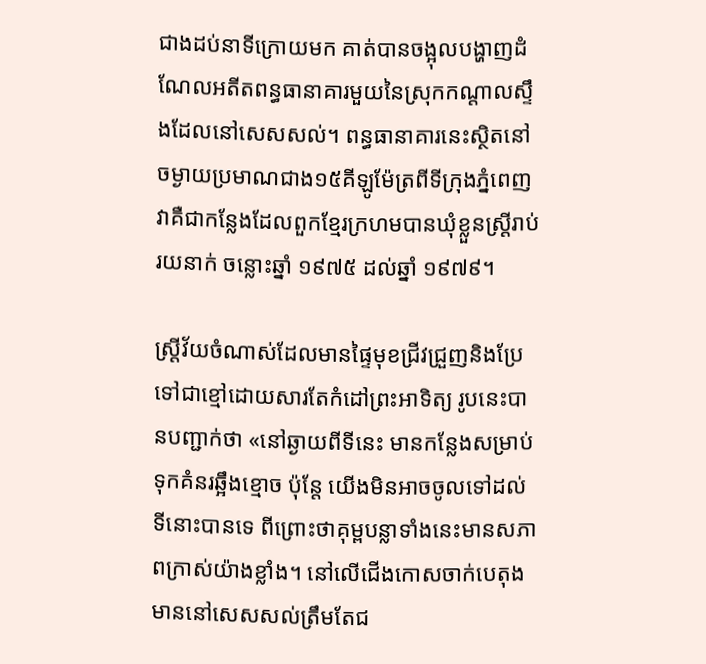ជាងដប់នាទីក្រោយមក គាត់បានចង្អុលបង្ហាញដំណែលអតីតពន្ធធានាគារមួយនៃស្រុកកណ្តាលស្ទឹងដែលនៅសេសសល់។ ពន្ធធានាគារនេះស្ថិតនៅចម្ងាយប្រមាណជាង១៥គីឡូម៉ែត្រពីទីក្រុងភ្នំពេញ វាគឺជាកន្លែងដែលពួកខ្មែរក្រហមបានឃុំខ្លួនស្រ្តីរាប់រយនាក់ ចន្លោះឆ្នាំ ១៩៧៥ ដល់ឆ្នាំ ១៩៧៩។

ស្រ្តីវ័យចំណាស់ដែលមានផ្ទៃមុខជ្រីវជ្រួញនិងប្រែទៅជាខ្មៅដោយសារតែកំដៅព្រះអាទិត្យ រូបនេះបានបញ្ជាក់ថា «នៅឆ្ងាយពីទីនេះ មានកន្លែងសម្រាប់ទុកគំនរឆ្អឹងខ្មោច ប៉ុន្តែ យើងមិនអាចចូលទៅដល់ទីនោះបានទេ ពីព្រោះថាគុម្ពបន្លាទាំងនេះមានសភាពក្រាស់យ៉ាងខ្លាំង។ នៅលើជើងកោសចាក់បេតុងមាននៅសេសសល់ត្រឹមតែជ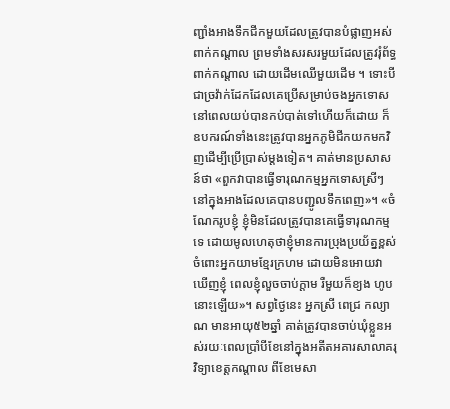ញ្ជាំងអាងទឹកជីកមួយដែលត្រូវបានបំផ្លាញអស់ពាក់កណ្តាល ព្រមទាំងសរសរមួយដែលត្រូវរុំព័ទ្ធពាក់កណ្តាល ដោយដើមឈើមួយដើម ។ ទោះបីជាច្រវ៉ាក់ដែកដែលគេប្រើសម្រាប់ចងអ្នកទោសនៅពេលយប់បានកប់បាត់ទៅហើយក៏ដោយ ក៏ឧបករណ៍ទាំងនេះត្រូវបានអ្នកភូមិជីកយកមកវិញដើម្បីប្រើប្រាស់ម្តងទៀត។ គាត់មានប្រសាសន៍ថា «ពួកវាបានធ្វើទារុណកម្មអ្នកទោសស្រីៗនៅក្នុងអាងដែលគេបានបញ្ជូលទឹកពេញ»។ «ចំណែករូបខ្ញុំ ខ្ញុំមិនដែលត្រូវបានគេធ្វើទារុណកម្មទេ ដោយមូលហេតុថាខ្ញុំមានការប្រុងប្រយ័ត្នខ្ពស់ចំពោះអ្នកយាមខ្មែរក្រហម ដោយមិនអោយវាឃើញខ្ញុំ ពេលខ្ញុំលួចចាប់ក្តាម រឺមួយក៏ខ្យង ហូបនោះឡើយ»។ សព្វថ្ងៃនេះ អ្នកស្រី ពេជ្រ កល្យាណ មានអាយុ៥២ឆ្នាំ គាត់ត្រូវបានចាប់ឃុំខ្លួនអស់រយៈពេលប្រាំបីខែនៅក្នុងអតីតអគារសាលាគរុវិទ្យាខេត្តកណ្តាល ពីខែមេសា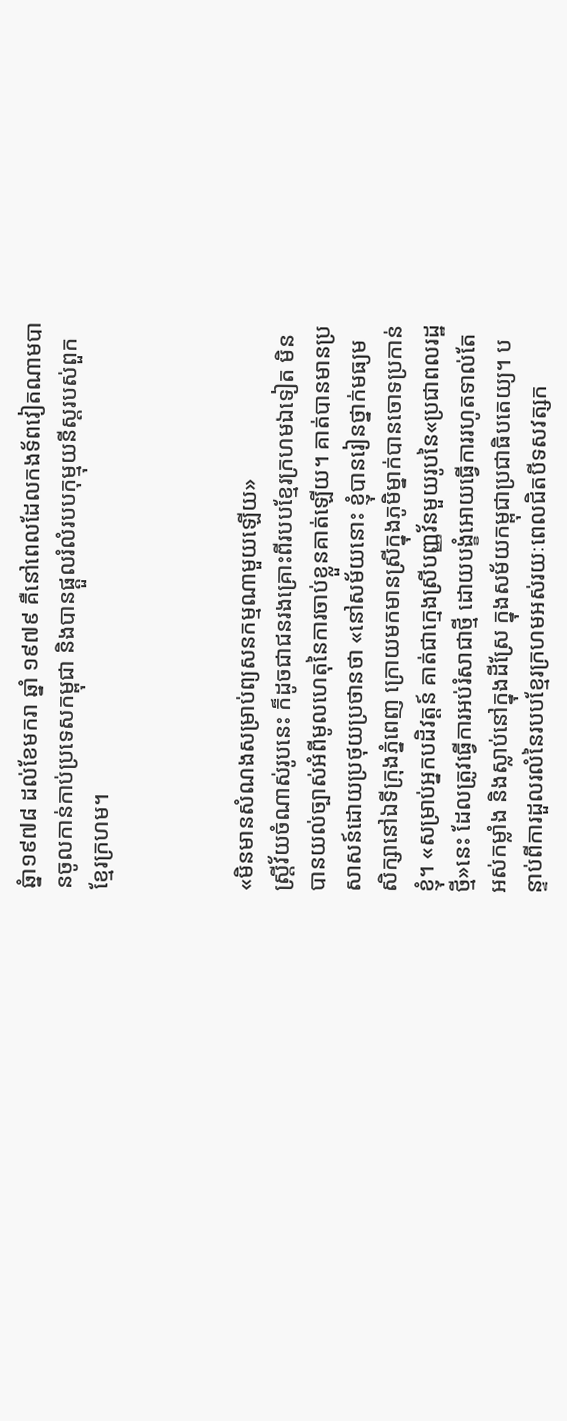ឆ្នំា១៩៧៨ ដល់ខែមករា ឆ្នាំ ១៩៧៩ គឺនៅពេលដែលកងទ័ពវៀតណាមបានចូលកាន់កាប់ប្រទេសកម្ពុជា និងបានផ្តួលរំលំរបបកុម្មុយនីស្តរបស់ពួកខ្មែរក្រហម។



«មិនមានសំណងសម្រាប់ព្យសនកម្មណាមួយឡើយ»
ស្រ្តីវ័យចំណាស់រូបនេះ ក៏ដូចជាជនរងគ្រោះពីរបបខ្មែរក្រហមឯទៀត មិនបានយល់ច្បាស់អំពីមូលហេតុនៃការចាប់ខ្លួនគាត់ឡើយ។ គាត់បានមានប្រសាសន៍ដោយប្រថុយប្រថានថា «នៅសម័យនោះ ខ្ញុំបានរៀនថ្នាក់មធ្យមសិក្សានៅឯទីក្រុងភ្នំពេញ ក្រោយមកមានស្រីក្នុងភូមិម្នាក់បានចោទប្រកាន់ខ្ញុំ។ «សម្រាប់អ្នកបដិវត្តន៍ គាត់ជាក្មេងស្រីបញ្ញវ័នមួយរូបនៃ«ប្រជាពលរដ្ឋថ្មី»នេះ ដែលត្រូវធ្វើការអប់រំសាជាថ្មី ដោយបង្ខំអោយធ្វើការរហូតទាល់តែអស់កម្លាំង និងស្លាប់នៅក្នុងដីស្រែ ក្នុងសម័យកម្ពុជាប្រជាធិបតេយ្យ។ បន្ទាប់ពីការដួលរលំនៃរបបខ្មែរក្រហមអស់រយៈពេលជិតបីទសវត្សក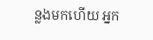ន្លងមកហើយ អ្នក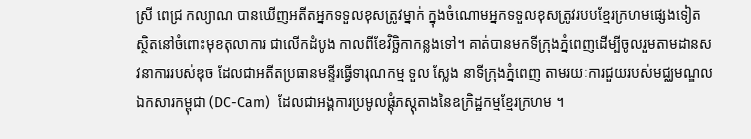ស្រី ពេជ្រ កល្យាណ បានឃើញអតីតអ្នកទទួលខុសត្រូវម្នាក់ ក្នុងចំណោមអ្នកទទួលខុសត្រូវរបបខ្មែរក្រហមផ្សេងទៀត ស្ថិតនៅចំពោះមុខតុលាការ ជាលើកដំបូង កាលពីខែវិច្ឆិកាកន្លងទៅ។ គាត់បានមកទីក្រុងភ្នំពេញដើម្បីចូលរួមតាមដានសវនាការរបស់ឌុច ដែលជាអតីតប្រធានមន្ទីរធ្វើទារុណកម្ម ទួល ស្លែង នាទីក្រុងភ្នំពេញ តាមរយៈការជួយរបស់មជ្ឈមណ្ឌលឯកសារកម្ពុជា (DC-Cam)  ដែលជាអង្គការប្រមូលផ្តុំភស្តុតាងនៃឧក្រិដ្ឋកម្មខ្មែរក្រហម ។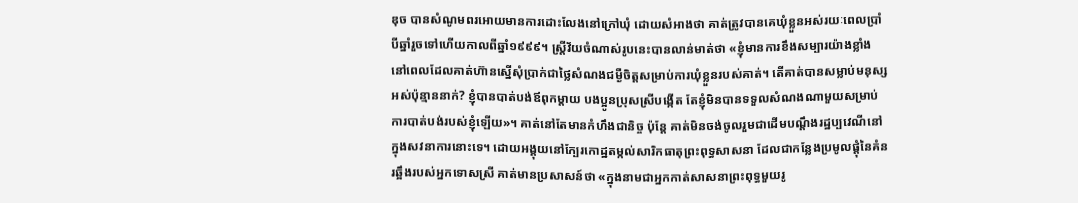ឌុច បានសំណូមពរអោយមានការដោះលែងនៅក្រៅឃុំ ដោយសំអាងថា គាត់ត្រូវបានគេឃុំខ្លួនអស់រយៈពេលប្រាំបីឆ្នាំរួចទៅហើយកាលពីឆ្នាំ១៩៩៩។ ស្រ្តីវ័យចំណាស់រូបនេះបានលាន់មាត់ថា «ខ្ញុំមានការខឹងសម្បារយ៉ាងខ្លាំង នៅពេលដែលគាត់ហ៊ានស្នើសុំប្រាក់ជាថ្លៃសំណងជម្ងឺចិត្តសម្រាប់ការឃុំខ្លួនរបស់គាត់។ តើគាត់បានសម្លាប់មនុស្សអស់ប៉ុន្មាននាក់? ខ្ញុំបានបាត់បង់ឪពុកម្តាយ បងប្អូនប្រុសស្រីបង្កើត តែខ្ញុំមិនបានទទួលសំណងណាមួយសម្រាប់ការបាត់បង់របស់ខ្ញុំឡើយ»។ គាត់នៅតែមានកំហឹងជានិច្ច ប៉ុន្តែ គាត់មិនចង់ចូលរួមជាដើមបណ្តឹងរដ្ឋប្បវេណីនៅក្នុងសវនាការនោះទេ។ ដោយអង្គុយនៅក្បែរកោដ្ឋតម្កល់សារិកធាតុព្រះពុទ្ធសាសនា ដែលជាកន្លែងប្រមូលផ្តុំនៃគំនរឆ្អឹងរបស់អ្នកទោសស្រី គាត់មានប្រសាសន៍ថា «ក្នុងនាមជាអ្នកកាត់សាសនាព្រះពុទ្ធមួយរូ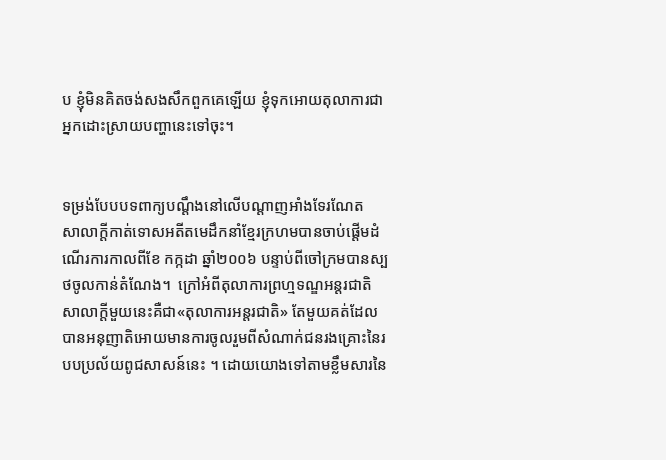ប ខ្ញុំមិនគិតចង់សងសឹកពួកគេឡើយ ខ្ញុំទុកអោយតុលាការជាអ្នកដោះស្រាយបញ្ហានេះទៅចុះ។


ទម្រង់បែបបទពាក្យបណ្តឹងនៅលើបណ្តាញអាំងទែរណែត
សាលាក្តីកាត់ទោសអតីតមេដឹកនាំខ្មែរក្រហមបានចាប់ផ្តើមដំណើរការកាលពីខែ កក្កដា ឆ្នាំ២០០៦ បន្ទាប់ពីចៅក្រមបានស្បថចូលកាន់តំណែង។  ក្រៅអំពីតុលាការព្រហ្មទណ្ឌអន្តរជាតិ សាលាក្តីមួយនេះគឺជា«តុលាការអន្តរជាតិ» តែមួយគត់ដែលបានអនុញាតិអោយមានការចូលរួមពីសំណាក់ជនរងគ្រោះនៃរបបប្រល័យពូជសាសន៍នេះ ។ ដោយយោងទៅតាមខ្លឹមសារនៃ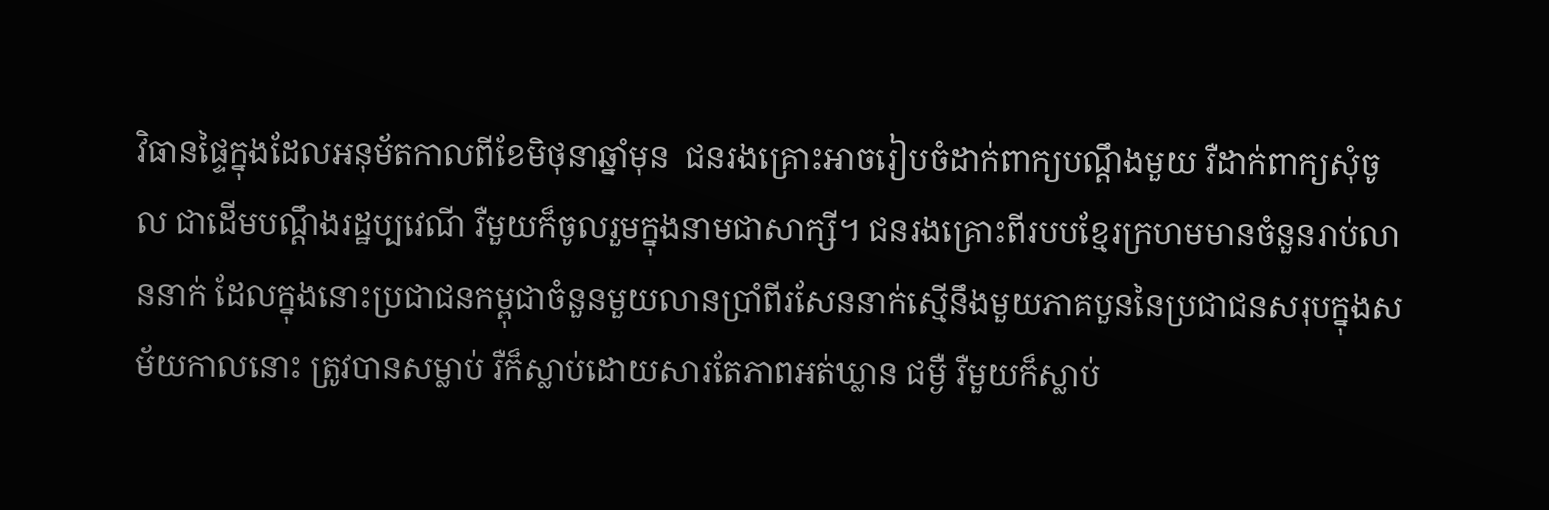វិធានផ្ទៃក្នុងដែលអនុម័តកាលពីខែមិថុនាឆ្នាំមុន  ជនរងគ្រោះអាចរៀបចំដាក់ពាក្យបណ្តឹងមួយ រឺដាក់ពាក្យសុំចូល ជាដើមបណ្តឹងរដ្ឋប្បវេណី រឺមួយក៏ចូលរួមក្នុងនាមជាសាក្សី។ ជនរងគ្រោះពីរបបខ្មែរក្រហមមានចំនួនរាប់លាននាក់ ដែលក្នុងនោះប្រជាជនកម្ពុជាចំនួនមួយលានប្រាំពីរសែននាក់ស្មើនឹងមួយភាគបួននៃប្រជាជនសរុបក្នុងសម័យកាលនោះ ត្រូវបានសម្លាប់ រឺក៏ស្លាប់ដោយសារតែភាពអត់ឃ្លាន ជម្ងឺ រឺមួយក៏ស្លាប់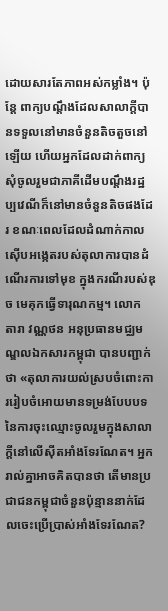ដោយសារតែភាពអស់កម្លាំង។ ប៉ុន្តែ ពាក្យបណ្តឹងដែលសាលាក្តីបានទទួលនៅមានចំនួនតិចតួចនៅឡើយ ហើយអ្នកដែលដាក់ពាក្យសុំចូលរួមជាភាគីដើមបណ្តឹងរដ្ឋប្បវេណីក៏នៅមានចំនួនតិចផងដែរ ខណៈពេលដែលដំណាក់កាលស៊ើបអង្កេតរបស់តុលាការបានដំណើរការទៅមុខ ក្នុងករណីរបស់ឌុច មេគុកធ្វើទារុណកម្ម។ លោក តារា វណ្ណថន អនុប្រធានមជ្ឈមណ្ឌលឯកសារកម្ពុជា បានបញ្ជាក់ថា «តុលាការយល់ស្របចំពោះការរៀបចំអោយមានទម្រង់បែបបទនៃការចុះឈ្មោះចូលរួមក្នុងសាលាក្តីនៅលើស៊ីតអាំងទែរណែត។ អ្នករាល់គ្នាអាចគិតបានថា តើមានប្រជាជនកម្ពុជាចំនួនប៉ុន្មាននាក់ដែលចេះប្រើប្រាស់អាំងទែរណែត?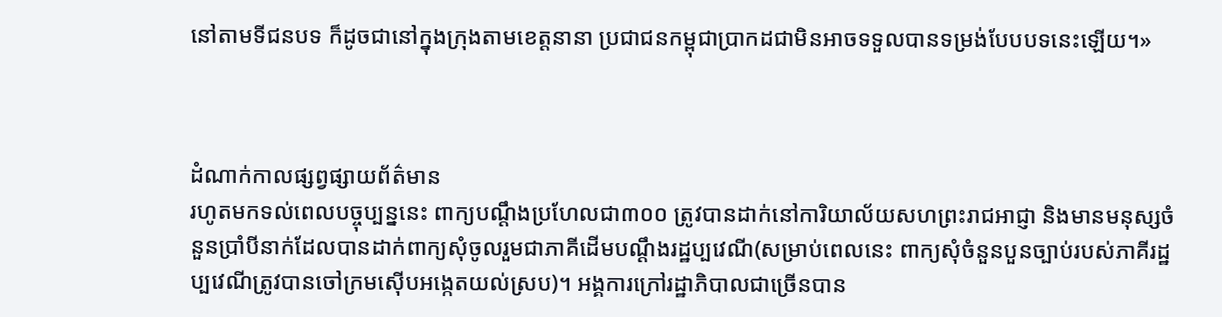នៅតាមទីជនបទ ក៏ដូចជានៅក្នុងក្រុងតាមខេត្តនានា ប្រជាជនកម្ពុជាប្រាកដជាមិនអាចទទួលបានទម្រង់បែបបទនេះឡើយ។»



ដំណាក់កាលផ្សព្វផ្សាយព័ត៌មាន
រហូតមកទល់ពេលបច្ចុប្បន្ននេះ ពាក្យបណ្តឹងប្រហែលជា៣០០ ត្រូវបានដាក់នៅការិយាល័យសហព្រះរាជអាជ្ញា និងមានមនុស្សចំនួនប្រាំបីនាក់ដែលបានដាក់ពាក្យសុំចូលរួមជាភាគីដើមបណ្តឹងរដ្ឋប្បវេណី(សម្រាប់ពេលនេះ ពាក្យសុំចំនួនបួនច្បាប់របស់ភាគីរដ្ឋប្បវេណីត្រូវបានចៅក្រមស៊ើបអង្កេតយល់ស្រប)។ អង្គការក្រៅរដ្ឋាភិបាលជាច្រើនបាន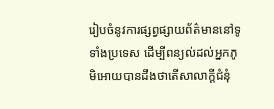រៀបចំនូវការផ្សព្វផ្សាយព័ត៌មាននៅទូទាំងប្រទេស ដើម្បីពន្យល់ដល់អ្នកភូមិអោយបានដឹងថាតើសាលាក្តីជំនុំ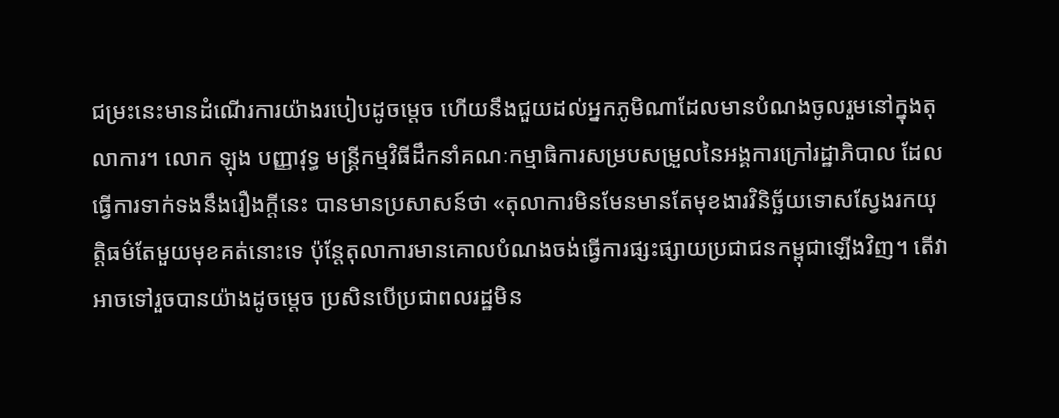ជម្រះនេះមានដំណើរការយ៉ាងរបៀបដូចម្តេច ហើយនឹងជួយដល់អ្នកភូមិណាដែលមានបំណងចូលរួមនៅក្នុងតុលាការ។ លោក ឡុង បញ្ញាវុទ្ធ មន្រ្តីកម្មវិធីដឹកនាំគណៈកម្មាធិការសម្របសម្រួលនៃអង្គការក្រៅរដ្ឋាភិបាល ដែលធ្វើការទាក់ទងនឹងរឿងក្តីនេះ បានមានប្រសាសន៍ថា «តុលាការមិនមែនមានតែមុខងារវិនិច្ឆ័យទោសស្វែងរកយុត្តិធម៌តែមួយមុខគត់នោះទេ ប៉ុន្តែតុលាការមានគោលបំណងចង់ធ្វើការផ្សះផ្សាយប្រជាជនកម្ពុជាឡើងវិញ។ តើវាអាចទៅរួចបានយ៉ាងដូចម្តេច ប្រសិនបើប្រជាពលរដ្ឋមិន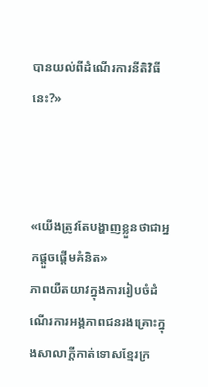បានយល់ពីដំណើរការនីតិវិធីនេះ?»



«យើងត្រូវតែបង្ហាញខ្លួនថាជាអ្នកផ្តួចផ្តើមគំនិត»
ភាពយឺតយាវក្នុងការរៀបចំដំណើរការអង្គភាពជនរងគ្រោះក្នុងសាលាក្តីកាត់ទោសខ្មែរក្រ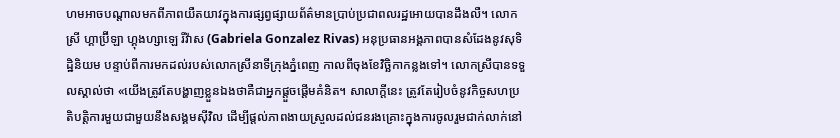ហមអាចបណ្តាលមកពីភាពយឺតយាវក្នុងការផ្សព្វផ្សាយព័ត៌មានប្រាប់ប្រជាពលរដ្ឋអោយបានដឹងលឺ។ លោកស្រី ហ្គាប្រ៊ីឡា ហ្គុងហ្សាឡេ រីវ៉ាស (Gabriela Gonzalez Rivas) អនុប្រធានអង្គភាពបានសំដែងនូវសុទិដ្ឋិនិយម បន្ទាប់ពីការមកដល់របស់លោកស្រីនាទីក្រុងភ្នំពេញ កាលពីចុងខែវិច្ឆិកាកន្លងទៅ។ លោកស្រីបានទទួលស្គាល់ថា «យើងត្រូវតែបង្ហាញខ្លួនឯងថាគឺជាអ្នកផ្តួចផ្តើមគំនិត។ សាលាក្តីនេះ ត្រូវតែរៀបចំនូវកិច្ចសហប្រតិបត្តិការមួយជាមួយនឹងសង្គមស៊ីវិល ដើម្បីផ្តល់ភាពងាយស្រួលដល់ជនរងគ្រោះក្នុងការចូលរួមជាក់លាក់នៅ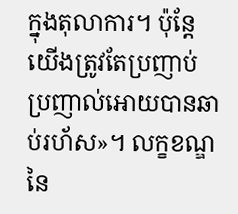ក្នុងតុលាការ។ ប៉ុន្តែ យើងត្រូវតែប្រញាប់ប្រញាល់អោយបានឆាប់រហ័ស»។ លក្ខខណ្ឌនៃ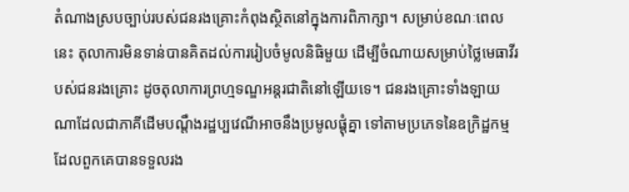តំណាងស្របច្បាប់របស់ជនរងគ្រោះកំពុងស្ថិតនៅក្នុងការពិភាក្សា។ សម្រាប់ខណៈពេលនេះ តុលាការមិនទាន់បានគិតដល់ការរៀបចំមូលនិធិមួយ ដើម្បីចំណាយសម្រាប់ថ្លៃមេធាវីរបស់ជនរងគ្រោះ ដូចតុលាការព្រហ្មទណ្ឌអន្តរជាតិនៅឡើយទេ។ ជនរងគ្រោះទាំងឡាយណាដែលជាភាគីដើមបណ្តឹងរដ្ឋប្បវេណីអាចនឹងប្រមូលផ្តុំគ្នា ទៅតាមប្រភេទនៃឧក្រិដ្ឋកម្មដែលពួកគេបានទទួលរង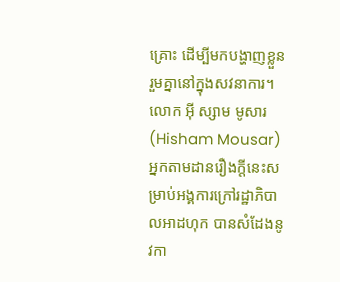គ្រោះ ដើម្បីមកបង្ហាញខ្លួនរួមគ្នានៅក្នុងសវនាការ។ លោក អ៊ី ស្សាម មូសារ (Hisham Mousar)   អ្នកតាមដានរឿងក្តីនេះសម្រាប់អង្គការក្រៅរដ្ឋាភិបាលអាដហុក បានសំដែងនូវកា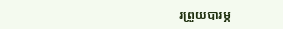រព្រួយបារម្ភ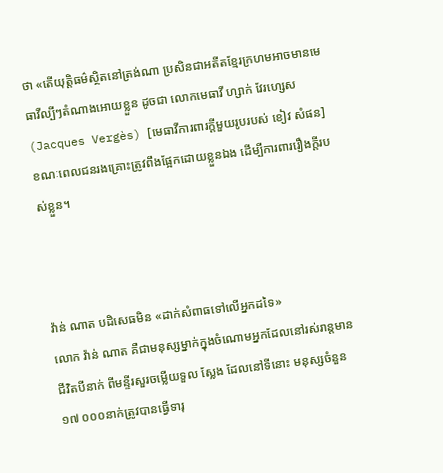ថា «តើយុត្តិធម៌ស្ថិតនៅត្រង់ណា ប្រសិនជាអតីតខ្មែរក្រហមអាចមានមេធាវីល្បីៗតំណាងអោយខ្លួន ដូចជា លោកមេធាវី ហ្សាក់ វែរហ្សេស (Jacques Vergès) [មេធាវីការពារក្តីមួយរូបរបស់ ខៀវ សំផន] ខណៈពេលជនរងគ្រោះត្រូវពឹងផ្អែកដោយខ្លួនឯង ដើម្បីការពាររឿងក្តីរបស់ខ្លួន។



វ៉ាន់ ណាត បដិសេធមិន «ដាក់សំពាធទៅលើអ្នកដទៃ»
លោក វ៉ាន់ ណាត គឺជាមនុស្សម្នាក់ក្នុងចំណោមអ្នកដែលនៅរស់រាន្តមានជីវិតបីនាក់ ពីមន្ទីរសួរចម្លើយទួល ស្លែង ដែលនៅទីនោះ មនុស្សចំនួន ១៧ ០០០នាក់ត្រូវបានធ្វើទារុ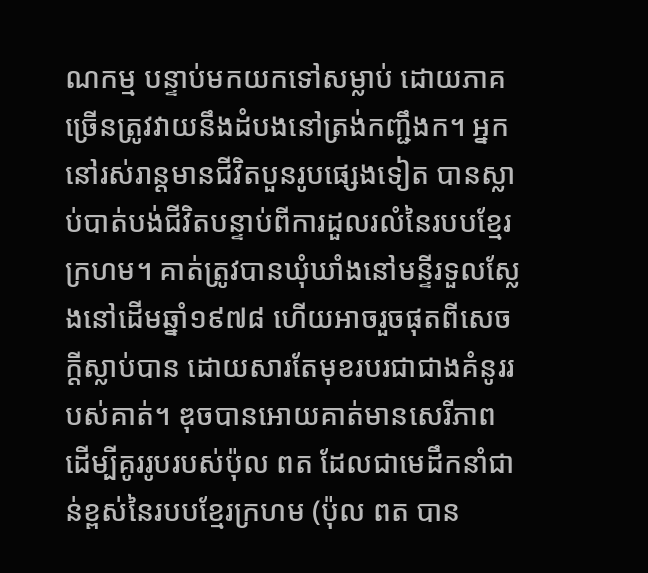ណកម្ម បន្ទាប់មកយកទៅសម្លាប់ ដោយភាគច្រើនត្រូវវាយនឹងដំបងនៅត្រង់កញ្ជឹងក។ អ្នកនៅរស់រាន្តមានជីវិតបួនរូបផ្សេងទៀត បានស្លាប់បាត់បង់ជីវិតបន្ទាប់ពីការដួលរលំនៃរបបខ្មែរក្រហម។ គាត់ត្រូវបានឃុំឃាំងនៅមន្ទីរទួលស្លែងនៅដើមឆ្នាំ១៩៧៨ ហើយអាចរួចផុតពីសេចក្តីស្លាប់បាន ដោយសារតែមុខរបរជាជាងគំនូររបស់គាត់។ ឌុចបានអោយគាត់មានសេរីភាព ដើម្បីគូររូបរបស់ប៉ុល ពត ដែលជាមេដឹកនាំជាន់ខ្ពស់នៃរបបខ្មែរក្រហម (ប៉ុល ពត បាន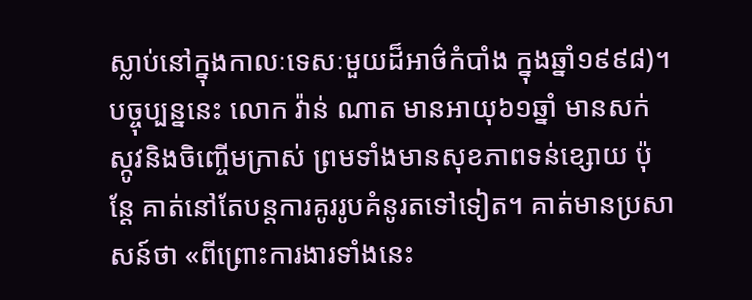ស្លាប់នៅក្នុងកាលៈទេសៈមួយដ៏អាថ៌កំបាំង ក្នុងឆ្នាំ១៩៩៨)។ បច្ចុប្បន្ននេះ លោក វ៉ាន់ ណាត មានអាយុ៦១ឆ្នាំ មានសក់ស្កូវនិងចិញ្ចើមក្រាស់ ព្រមទាំងមានសុខភាពទន់ខ្សោយ ប៉ុន្តែ គាត់នៅតែបន្តការគូររូបគំនូរតទៅទៀត។ គាត់មានប្រសាសន៍ថា «ពីព្រោះការងារទាំងនេះ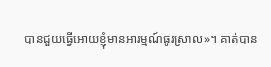បានជួយធ្វើអោយខ្ញុំមានអារម្មណ៍ធូរស្រាល»។ គាត់បាន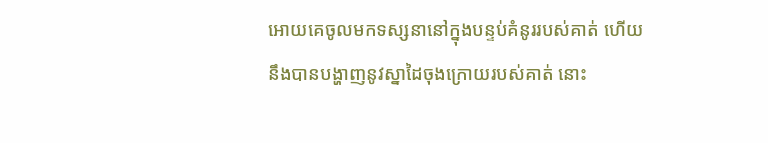អោយគេចូលមកទស្សនានៅក្នុងបន្ទប់គំនូររបស់គាត់ ហើយនឹងបានបង្ហាញនូវស្នាដៃចុងក្រោយរបស់គាត់ នោះ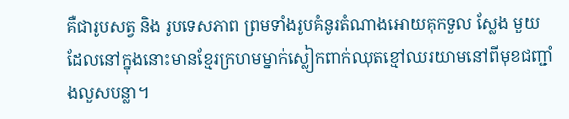គឺជារូបសត្វ និង រូបទេសភាព ព្រមទាំងរូបគំនូរតំណាងអោយគុកទួល ស្លែង មួយ ដែលនៅក្នុងនោះមានខ្មែរក្រហមម្នាក់ស្លៀកពាក់ឈុតខ្មៅឈរយាមនៅពីមុខជញ្ជាំងលួសបន្លា។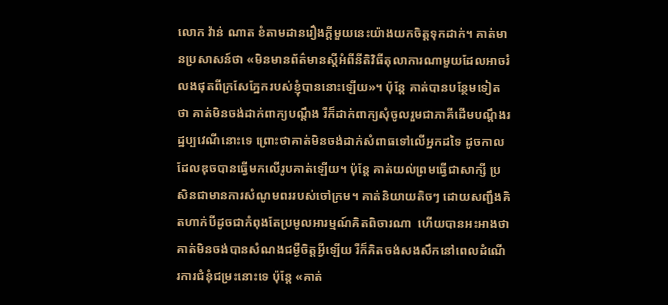លោក វ៉ាន់ ណាត ខំតាមដានរឿងក្តីមួយនេះយ៉ាងយកចិត្តទុកដាក់។ គាត់មានប្រសាសន៍ថា «មិនមានព័ត៌មានស្តីអំពីនីតិវិធីតុលាការណាមួយដែលអាចរំលងផុតពីក្រសែភ្នែករបស់ខ្ញុំបាននោះឡើយ»។ ប៉ុន្តែ គាត់បានបន្ថែមទៀតថា គាត់មិនចង់ដាក់ពាក្យបណ្តឹង រឺក៏ដាក់ពាក្យសុំចូលរួមជាភាគីដើមបណ្តឹងរដ្ឋប្បវេណីនោះទេ ព្រោះថាគាត់មិនចង់ដាក់សំពាធទៅលើអ្នកដទៃ ដូចកាលដែលឌុចបានធ្វើមកលើរូបគាត់ឡើយ។ ប៉ុន្តែ គាត់យល់ព្រមធ្វើជាសាក្សី ប្រសិនជាមានការសំណូមពររបស់ចៅក្រម។ គាត់និយាយតិចៗ ដោយសញ្ជឹងគិតហាក់បីដូចជាកំពុងតែប្រមូលអារម្មណ៍គិតពិចារណា  ហើយបានអះអាងថាគាត់មិនចង់បានសំណងជម្ងឺចិត្តអ្វីឡើយ រឺក៏គិតចង់សងសឹកនៅពេលដំណើរការជំនុំជម្រះនោះទេ ប៉ុន្តែ «គាត់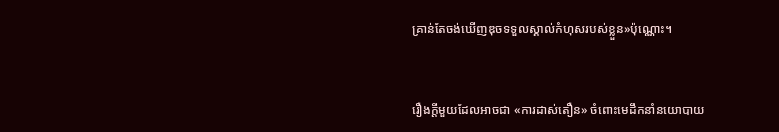គ្រាន់តែចង់ឃើញឌុចទទួលស្គាល់កំហុសរបស់ខ្លួន»ប៉ុណ្ណោះ។


រឿងក្តីមួយដែលអាចជា «ការដាស់តឿន» ចំពោះមេដឹកនាំនយោបាយ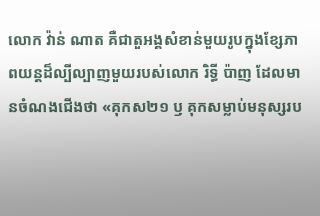លោក វ៉ាន់ ណាត គឺជាតួអង្គសំខាន់មួយរូបក្នុងខ្សែភាពយន្តដ៏ល្បីល្បាញមួយរបស់លោក រិទ្ធី ប៉ាញ ដែលមានចំណងជើងថា «គុកស២១ ឫ គុកសម្លាប់មនុស្សរប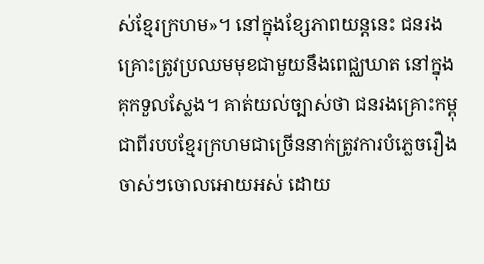ស់ខ្មែរក្រហម»។ នៅក្នុងខ្សែភាពយន្តនេះ ជនរងគ្រោះត្រូវប្រឈមមុខជាមួយនឹងពេជ្ឈឃាត នៅក្នុងគុកទួលស្លែង។ គាត់យល់ច្បាស់ថា ជនរងគ្រោះកម្ពុជាពីរបបខ្មែរក្រហមជាច្រើននាក់ត្រូវការបំភ្លេចរឿងចាស់ៗចោលអោយអស់ ដោយ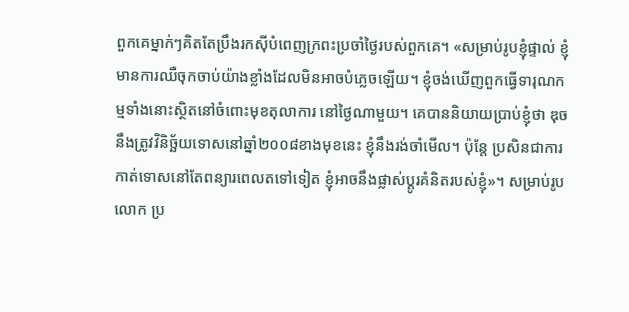ពួកគេម្នាក់ៗគិតតែប្រឹងរកស៊ីបំពេញក្រពះប្រចាំថ្ងៃរបស់ពួកគេ។ «សម្រាប់រូបខ្ញុំផ្ទាល់ ខ្ញុំមានការឈឺចុកចាប់យ៉ាងខ្លាំងដែលមិនអាចបំភ្លេចឡើយ។ ខ្ញុំចង់ឃើញពួកធ្វើទារុណកម្មទាំងនោះស្ថិតនៅចំពោះមុខតុលាការ នៅថ្ងៃណាមួយ។ គេបាននិយាយប្រាប់ខ្ញុំថា ឌុចនឹងត្រូវវិនិច្ឆ័យទោសនៅឆ្នាំ២០០៨ខាងមុខនេះ ខ្ញុំនឹងរង់ចាំមើល។ ប៉ុន្តែ ប្រសិនជាការកាត់ទោសនៅតែពន្យារពេលតទៅទៀត ខ្ញុំអាចនឹងផ្លាស់ប្តូរគំនិតរបស់ខ្ញុំ»។ សម្រាប់រូបលោក ប្រ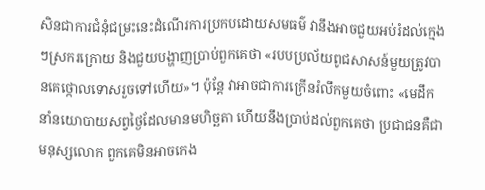សិនជាការជំនុំជម្រះនេះដំណើរការប្រកបដោយសមធម៌ វានឹងអាចជួយអប់រំដល់ក្មេងៗស្រករក្រោយ និងជួយបង្ហាញប្រាប់ពួកគេថា «របបប្រល័យពូជសាសន៍មួយត្រូវបានគេថ្កោលទោសរួចទៅហើយ»។ ប៉ុន្តែ វាអាចជាការក្រើនរំលឹកមួយចំពោះ «មេដឹកនាំនយោបាយសព្វថ្ងៃដែលមានមហិច្ឆតា ហើយនឹងប្រាប់ដល់ពួកគេថា ប្រជាជនគឺជាមនុស្សលោក ពួកគេមិនអាចកេង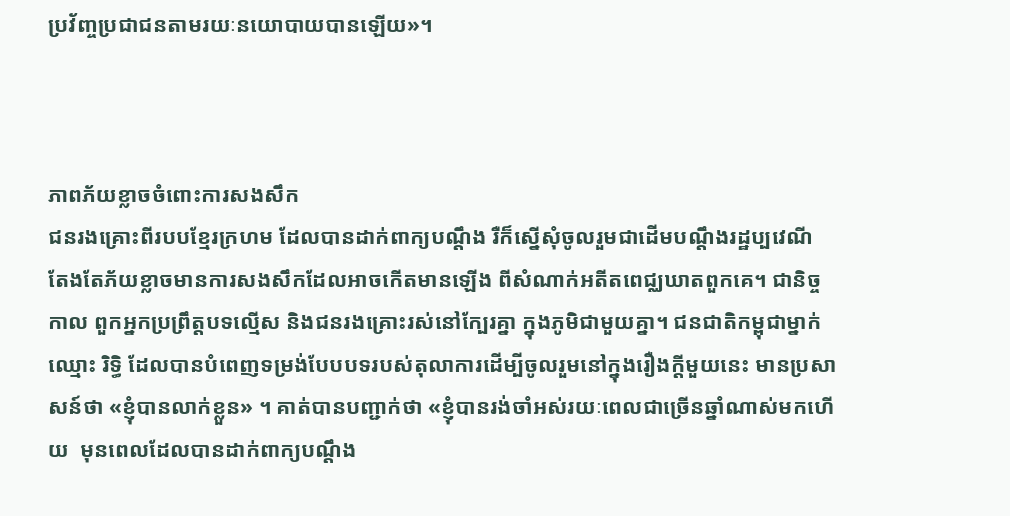ប្រវ័ញ្ចប្រជាជនតាមរយៈនយោបាយបានឡើយ»។



ភាពភ័យខ្លាចចំពោះការសងសឹក
ជនរងគ្រោះពីរបបខ្មែរក្រហម ដែលបានដាក់ពាក្យបណ្តឹង រឺក៏ស្នើសុំចូលរួមជាដើមបណ្តឹងរដ្ឋប្បវេណី តែងតែភ័យខ្លាចមានការសងសឹកដែលអាចកើតមានឡើង ពីសំណាក់អតីតពេជ្ឈឃាតពួកគេ។ ជានិច្ចកាល ពួកអ្នកប្រព្រឹត្តបទល្មើស និងជនរងគ្រោះរស់នៅក្បែរគ្នា ក្នុងភូមិជាមួយគ្នា។ ជនជាតិកម្ពុជាម្នាក់ឈ្មោះ រិទ្ធិ ដែលបានបំពេញទម្រង់បែបបទរបស់តុលាការដើម្បីចូលរួមនៅក្នុងរឿងក្តីមួយនេះ មានប្រសាសន៍ថា «ខ្ញុំបានលាក់ខ្លួន» ។ គាត់បានបញ្ជាក់ថា «ខ្ញុំបានរង់ចាំអស់រយៈពេលជាច្រើនឆ្នាំណាស់មកហើយ  មុនពេលដែលបានដាក់ពាក្យបណ្តឹង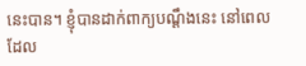នេះបាន។ ខ្ញុំបានដាក់ពាក្យបណ្តឹងនេះ នៅពេលដែល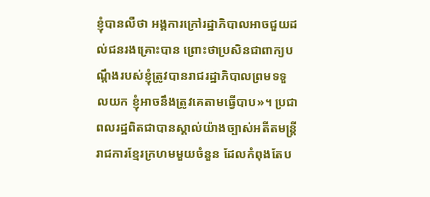ខ្ញុំបានលឺថា អង្គការក្រៅរដ្ឋាភិបាលអាចជួយដល់ជនរងគ្រោះបាន ព្រោះថាប្រសិនជាពាក្យបណ្តឹងរបស់ខ្ញុំត្រូវបានរាជរដ្ឋាភិបាលព្រមទទួលយក ខ្ញុំអាចនឹងត្រូវគេតាមធ្វើបាប»។ ប្រជាពលរដ្ឋពិតជាបានស្គាល់យ៉ាងច្បាស់អតីតមន្ត្រីរាជការខ្មែរក្រហមមួយចំនួន ដែលកំពុងតែប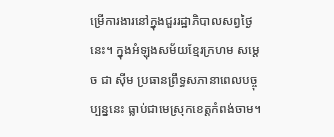ម្រើការងារនៅក្នុងជួររដ្ឋាភិបាលសព្វថ្ងៃនេះ។ ក្នុងអំឡុងសម័យខ្មែរក្រហម សម្តេច ជា ស៊ីម ប្រធានព្រឹទ្ធសភានាពេលបច្ចុប្បន្ននេះ ធ្លាប់ជាមេស្រុកខេត្តកំពង់ចាម។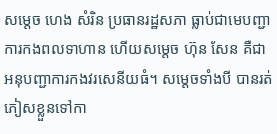សម្តេច ហេង សំរិន ប្រធានរដ្ឋសភា ធ្លាប់ជាមេបញ្ជាការកងពលទាហាន ហើយសម្តេច ហ៊ុន សែន គឺជាអនុបញ្ជាការកងវរសេនីយធំ។ សម្តេចទាំងបី បានរត់ភៀសខ្លួនទៅកា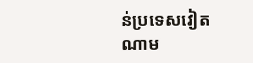ន់ប្រទេសវៀតណាម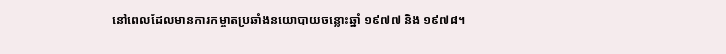នៅពេលដែលមានការកម្ចាតប្រឆាំងនយោបាយចន្លោះឆ្នាំ ១៩៧៧ និង ១៩៧៨។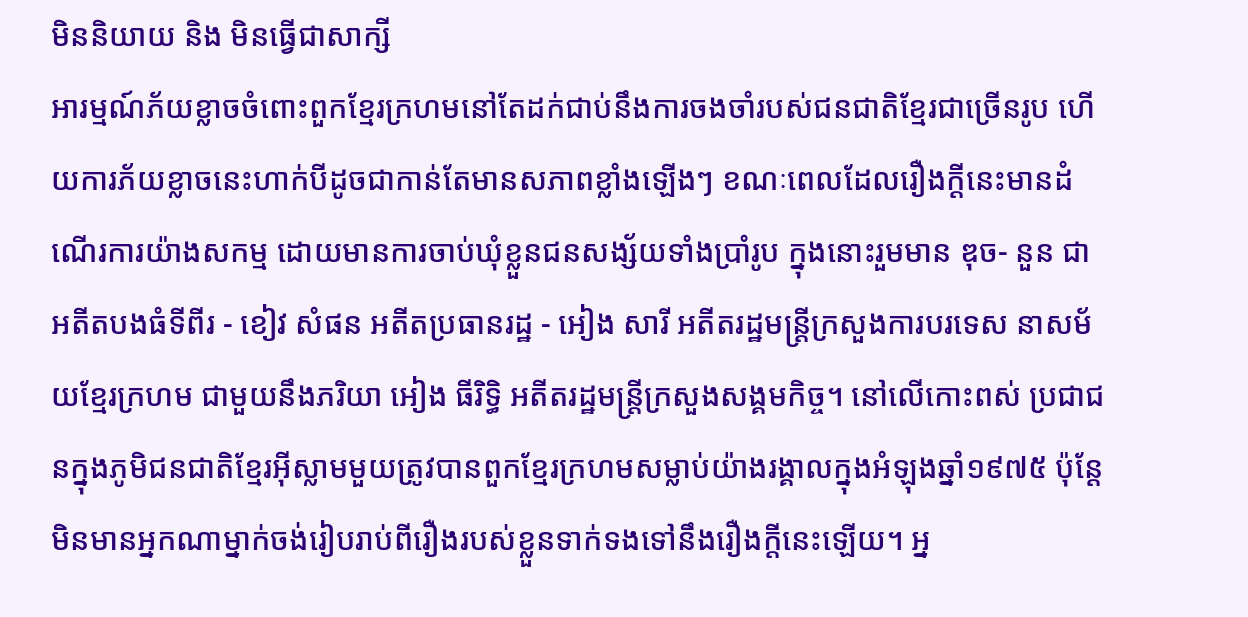មិននិយាយ និង មិនធ្វើជាសាក្សី
អារម្មណ៍ភ័យខ្លាចចំពោះពួកខ្មែរក្រហមនៅតែដក់ជាប់នឹងការចងចាំរបស់ជនជាតិខ្មែរជាច្រើនរូប ហើយការភ័យខ្លាចនេះហាក់បីដូចជាកាន់តែមានសភាពខ្លាំងឡើងៗ ខណៈពេលដែលរឿងក្តីនេះមានដំណើរការយ៉ាងសកម្ម ដោយមានការចាប់ឃុំខ្លួនជនសង្ស័យទាំងប្រាំរូប ក្នុងនោះរួមមាន ឌុច- នួន ជា អតីតបងធំទីពីរ - ខៀវ សំផន អតីតប្រធានរដ្ឋ - អៀង សារី អតីតរដ្ឋមន្រ្តីក្រសួងការបរទេស នាសម័យខ្មែរក្រហម ជាមួយនឹងភរិយា អៀង ធីរិទ្ធិ អតីតរដ្ឋមន្ត្រីក្រសួងសង្គមកិច្ច។ នៅលើកោះពស់ ប្រជាជនក្នុងភូមិជនជាតិខ្មែរអ៊ីស្លាមមួយត្រូវបានពួកខ្មែរក្រហមសម្លាប់យ៉ាងរង្គាលក្នុងអំឡុងឆ្នាំ១៩៧៥ ប៉ុន្តែមិនមានអ្នកណាម្នាក់ចង់រៀបរាប់ពីរឿងរបស់ខ្លួនទាក់ទងទៅនឹងរឿងក្តីនេះឡើយ។ អ្ន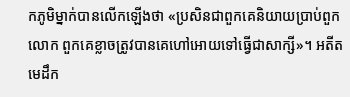កភូមិម្នាក់បានលើកឡើងថា «ប្រសិនជាពួកគេនិយាយប្រាប់ពួកលោក ពួកគេខ្លាចត្រូវបានគេហៅអោយទៅធ្វើជាសាក្សី»។ អតីតមេដឹក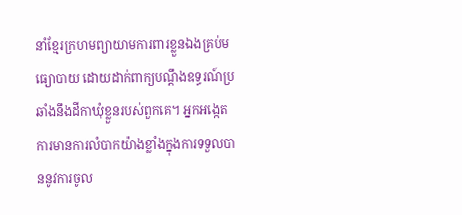នាំខ្មែរក្រហមព្យាយាមការពារខ្លួនឯងគ្រប់មធ្យោបាយ ដោយដាក់ពាក្យបណ្តឹងឧទ្ធរណ៍ប្រឆាំងនឹងដីកាឃុំខ្លួនរបស់ពួកគេ។ អ្នកអង្កេតការមានការលំបាកយ៉ាងខ្លាំងក្នុងការទទួលបាននូវការចូល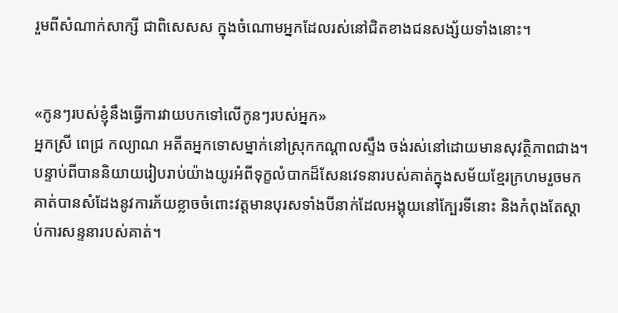រួមពីសំណាក់សាក្សី ជាពិសេសស ក្នុងចំណោមអ្នកដែលរស់នៅជិតខាងជនសង្ស័យទាំងនោះ។


«កូនៗរបស់ខ្ញុំនឹងធ្វើការវាយបកទៅលើកូនៗរបស់អ្នក»
អ្នកស្រី ពេជ្រ កល្យាណ អតីតអ្នកទោសម្នាក់នៅស្រុកកណ្តាលស្ទឹង ចង់រស់នៅដោយមានសុវត្ថិភាពជាង។ បន្ទាប់ពីបាននិយាយរៀបរាប់យ៉ាងយូរអំពីទុក្ខលំបាកដ៏សែនវេទនារបស់គាត់ក្នុងសម័យខ្មែរក្រហមរួចមក គាត់បានសំដែងនូវការភ័យខ្លាចចំពោះវត្តមានបុរសទាំងបីនាក់ដែលអង្គុយនៅក្បែរទីនោះ និងកំពុងតែស្តាប់ការសន្ទនារបស់គាត់។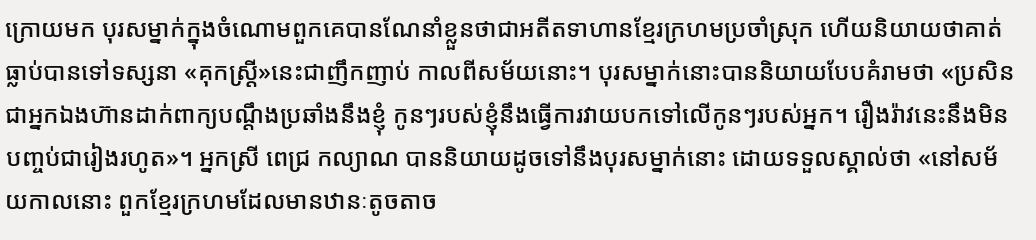ក្រោយមក បុរសម្នាក់ក្នុងចំណោមពួកគេបានណែនាំខ្លួនថាជាអតីតទាហានខ្មែរក្រហមប្រចាំស្រុក ហើយនិយាយថាគាត់ធ្លាប់បានទៅទស្សនា «គុកស្រ្តី»នេះជាញឹកញាប់ កាលពីសម័យនោះ។ បុរសម្នាក់នោះបាននិយាយបែបគំរាមថា «ប្រសិនជាអ្នកឯងហ៊ានដាក់ពាក្យបណ្តឹងប្រឆាំងនឹងខ្ញុំ កូនៗរបស់ខ្ញុំនឹងធ្វើការវាយបកទៅលើកូនៗរបស់អ្នក។ រឿងរ៉ាវនេះនឹងមិនបញ្ចប់ជារៀងរហូត»។ អ្នកស្រី ពេជ្រ កល្យាណ បាននិយាយដូចទៅនឹងបុរសម្នាក់នោះ ដោយទទួលស្គាល់ថា «នៅសម័យកាលនោះ ពួកខ្មែរក្រហមដែលមានឋានៈតូចតាច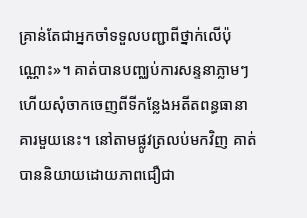គ្រាន់តែជាអ្នកចាំទទួលបញ្ជាពីថ្នាក់លើប៉ុណ្ណោះ»។ គាត់បានបញ្ឈប់ការសន្ទនាភ្លាមៗ ហើយសុំចាកចេញពីទីកន្លែងអតីតពន្ធធានាគារមួយនេះ។ នៅតាមផ្លូវត្រលប់មកវិញ គាត់បាននិយាយដោយភាពជឿជា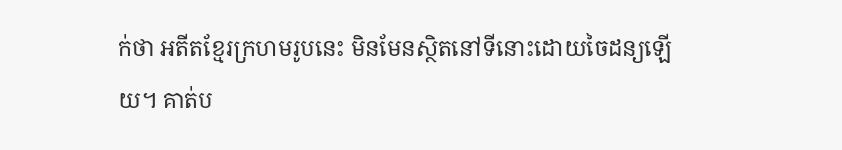ក់ថា អតីតខ្មែរក្រហមរូបនេះ មិនមែនស្ថិតនៅទីនោះដោយចៃដន្យឡើយ។ គាត់ប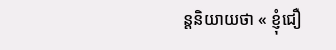ន្តនិយាយថា « ខ្ញុំជឿ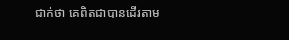ជាក់ថា គេពិតជាបានដើរតាម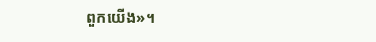ពួកយើង»។